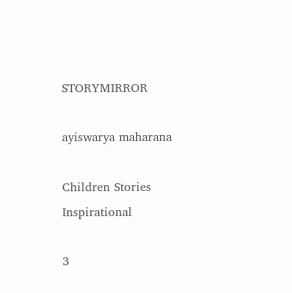STORYMIRROR

ayiswarya maharana

Children Stories Inspirational

3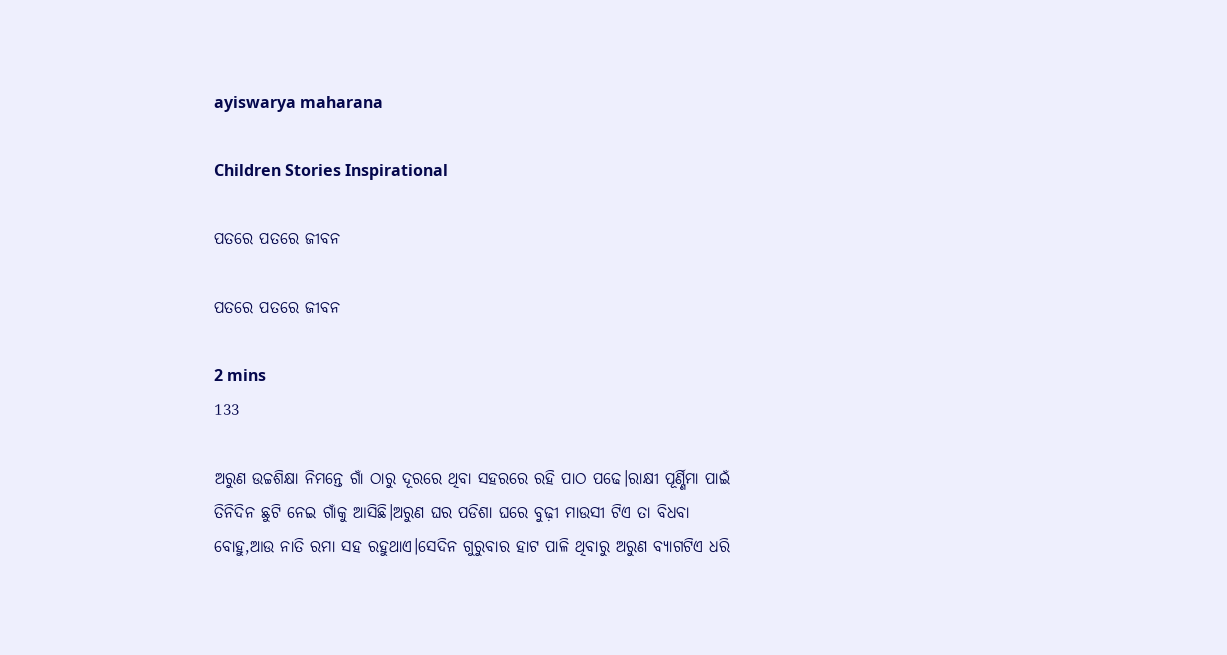ayiswarya maharana

Children Stories Inspirational

ପତରେ ପତରେ ଜୀବନ

ପତରେ ପତରେ ଜୀବନ

2 mins
133

ଅରୁଣ ଉଚ୍ଚଶିକ୍ଷା ନିମନ୍ତେ ଗାଁ ଠାରୁ ଦୂରରେ ଥିବା ସହରରେ ରହି ପାଠ ପଢେ।ରାକ୍ଷୀ ପୂର୍ଣ୍ଣିମା ପାଇଁ ତିନିଦିନ ଛୁଟି ନେଇ ଗାଁକୁ ଆସିଛି।ଅରୁଣ ଘର ପଡିଶା ଘରେ ବୁଢ଼ୀ ମାଉସୀ ଟିଏ ତା ବିଧବା ବୋହୁ,ଆଉ ନାତି ରମା ସହ ରହୁଥାଏ।ସେଦିନ ଗୁରୁବାର ହାଟ ପାଳି ଥିବାରୁ ଅରୁଣ ବ୍ୟାଗଟିଏ ଧରି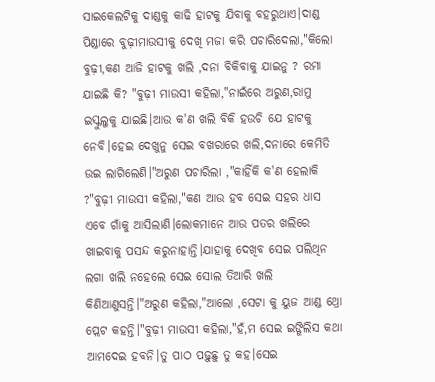ସାଇକେଲଟିକୁ ଦାଣ୍ଡକୁ କାଢି ହାଟକୁ ଯିବାକୁ ବହରୁଥାଏ।ଦାଣ୍ଡ ପିଣ୍ଡାରେ ବୁଢ଼ୀମାଉସୀକୁ ଦେଖି ମଜା କରି ପଚାରିଦେଲା,"କିଲୋ ବୁଢ଼ୀ,କଣ ଆଜି ହାଟକୁ ଖଲି ,ଦନା ବିକିବାକୁ ଯାଇନୁ ? ରମା ଯାଇଛି କି? "ବୁଢ଼ୀ ମାଉସୀ କହିଲା,"ନାଇଁରେ ଅରୁଣ,ରାମୁ ଇସ୍କୁଲୁକୁ ଯାଇଛି।ଆଉ କ'ଣ ଖଲି ବିକି ହଉଚି ଯେ ହାଟକୁ ନେବି।ହେଇ ଦେଖୁନୁ ସେଇ ବଖରାରେ ଖଲି,ଦନାରେ କେମିତି ଉଇ ଲାଗିଲେଣି।"ଅରୁଣ ପଚାରିଲା ,"କାହିଁକି କ'ଣ ହେଲାକି ?"ବୁଢ଼ୀ ମାଉସୀ କହିଲା,"କଣ ଆଉ ହବ ସେଇ ସହର ଧାସ ଏବେ ଗାଁକୁ ଆସିଲାଣି।ଲୋକମାନେ ଆଉ ପତର ଖଲିରେ ଖାଇବାକୁ ପସନ୍ଦ କରୁନାହାନ୍ତି।ଯାହାକୁ ଦେଖିବ ସେଇ ପଲିଥିନ ଲଗା ଖଲି ନହେଲେ ସେଇ ସୋଲ ତିଆରି ଖଲି କିଣିଆଣୁସନ୍ତି।"ଅରୁଣ କହିଲା,"ଆଲୋ ,ସେଟା କୁ ୟୁଜ ଆଣ୍ଡ ଥ୍ରୋ ପ୍ଲେଟ କହନ୍ତି।"ବୁଢ଼ୀ ମାଉସୀ କହିଲା,"ହଁ,ମ ସେଇ ଇଙ୍ଗିଲିସ କଥା ଆମଦେଇ ହବନି।ତୁ ପାଠ ପଢ଼ୁଛୁ ତୁ କହ।ସେଇ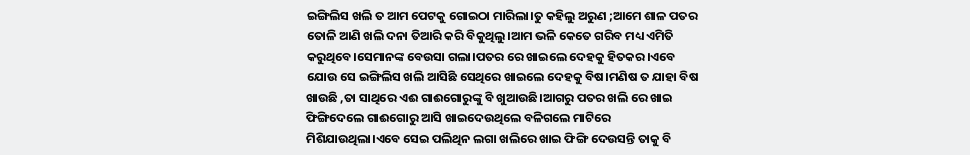ଇଙ୍ଗିଲିସ ଖଲି ତ ଆମ ପେଟକୁ ଗୋଇଠା ମାରିଲା।ତୁ କହିଲୁ ଅରୁଣ ;ଆମେ ଶାଳ ପତର ତୋଳି ଆଣି ଖଲି ଦନା ତିଆରି କରି ବିକୁଥିଲୁ।ଆମ ଭଳି କେତେ ଗରିବ ମଧ୍ୟ ଏମିତି କରୁଥିବେ।ସେମାନଙ୍କ ବେଉସା ଗଲା।ପତର ରେ ଖାଇଲେ ଦେହକୁ ହିତକର।ଏବେ ଯୋଉ ସେ ଇଙ୍ଗିଲିସ ଖଲି ଆସିଛି ସେଥିରେ ଖାଇଲେ ଦେହକୁ ବିଷ।ମଣିଷ ତ ଯାହା ବିଷ ଖାଉଛି ,ତା ସାଥିରେ ଏଈ ଗାଈଗୋରୁଙ୍କୁ ବି ଖୁଆଉଛି।ଆଗରୁ ପତର ଖଲି ରେ ଖାଇ ଫିଙ୍ଗିଦେଲେ ଗାଈଗୋରୁ ଆସି ଖାଇଦେଉଥିଲେ ବଳିଗଲେ ମାଟିରେ ମିଶିଯାଉଥିଲା।ଏବେ ସେଇ ପଲିଥିନ ଲଗା ଖଲିରେ ଖାଇ ଫିଙ୍ଗି ଦେଉସନ୍ତି ତାକୁ ବି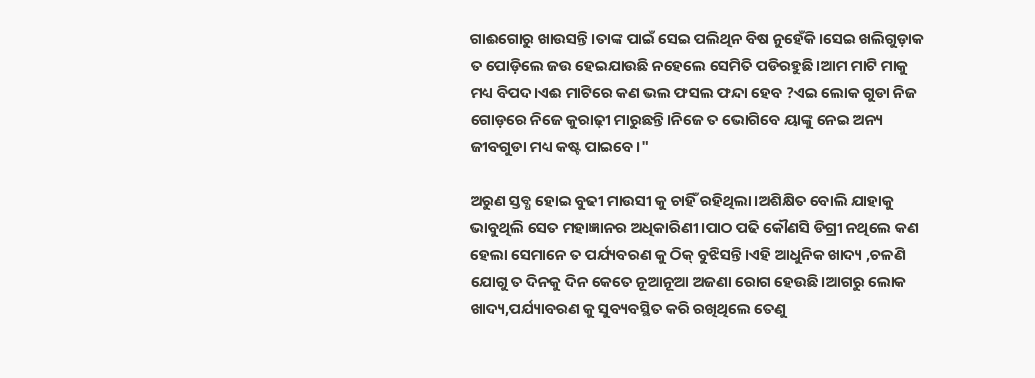ଗାଈଗୋରୁ ଖାଉସନ୍ତି।ତାଙ୍କ ପାଇଁ ସେଇ ପଲିଥିନ ବିଷ ନୁହେଁକି।ସେଇ ଖଲିଗୁଡ଼ାକ ତ ପୋଡ଼ିଲେ ଜଉ ହେଇଯାଉଛି ନହେଲେ ସେମିତି ପଡିରହୁଛି।ଆମ ମାଟି ମାକୁ ମଧ୍ୟ ବିପଦ।ଏଈ ମାଟିରେ କଣ ଭଲ ଫସଲ ଫନ୍ଦା ହେବ ?ଏଇ ଲୋକ ଗୁଡା ନିଜ ଗୋଡ଼ରେ ନିଜେ କୁରାଢ଼ୀ ମାରୁଛନ୍ତି।ନିଜେ ତ ଭୋଗିବେ ୟାଙ୍କୁ ନେଇ ଅନ୍ୟ ଜୀବଗୁଡା ମଧ୍ୟ କଷ୍ଟ ପାଇବେ।"

ଅରୁଣ ସ୍ତବ୍ଧ ହୋଇ ବୁଢୀ ମାଉସୀ କୁ ଚାହିଁ ରହିଥିଲା।ଅଶିକ୍ଷିତ ବୋଲି ଯାହାକୁ ଭାବୁଥିଲି ସେତ ମହାଜ୍ଞାନର ଅଧିକାରିଣୀ।ପାଠ ପଢି କୌଣସି ଡିଗ୍ରୀ ନଥିଲେ କଣ ହେଲା ସେମାନେ ତ ପର୍ଯ୍ୟବରଣ କୁ ଠିକ୍ ବୁଝିସନ୍ତି।ଏହି ଆଧୁନିକ ଖାଦ୍ୟ ,ଚଳଣି ଯୋଗୁ ତ ଦିନକୁ ଦିନ କେତେ ନୂଆନୂଆ ଅଜଣା ରୋଗ ହେଉଛି।ଆଗରୁ ଲୋକ ଖାଦ୍ୟ,ପର୍ଯ୍ୟାବରଣ କୁ ସୁବ୍ୟବସ୍ଥିତ କରି ରଖିଥିଲେ ତେଣୁ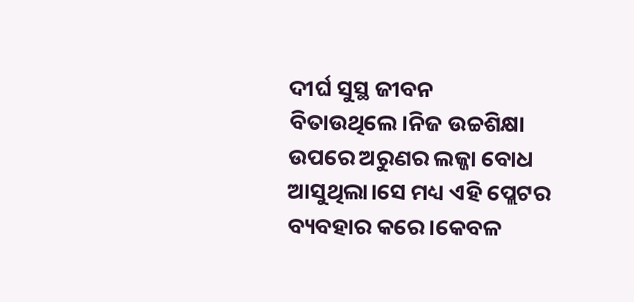ଦୀର୍ଘ ସୁସ୍ଥ ଜୀବନ ବିତାଉଥିଲେ।ନିଜ ଉଚ୍ଚଶିକ୍ଷା ଉପରେ ଅରୁଣର ଲଜ୍ଜା ବୋଧ ଆସୁଥିଲା।ସେ ମଧ୍ୟ ଏହି ପ୍ଲେଟର ବ୍ୟବହାର କରେ।କେବଳ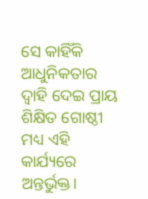ସେ କାହିଁକି ଆଧୁନିକତାର ଦ୍ୱାହି ଦେଇ ପ୍ରାୟ ଶିକ୍ଷିତ ଗୋଷ୍ଠୀ ମଧ୍ୟ ଏହି କାର୍ଯ୍ୟରେ ଅନ୍ତର୍ଭୁକ୍ତ।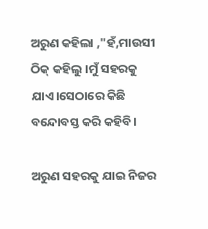ଅରୁଣ କହିଲା ,"ହଁ,ମାଉସୀ ଠିକ୍ କହିଲୁ ।ମୁଁ ସହରକୁ ଯାଏ।ସେଠାରେ କିଛି ବନ୍ଦୋବସ୍ତ କରି କହିବି।

ଅରୁଣ ସହରକୁ ଯାଇ ନିଜର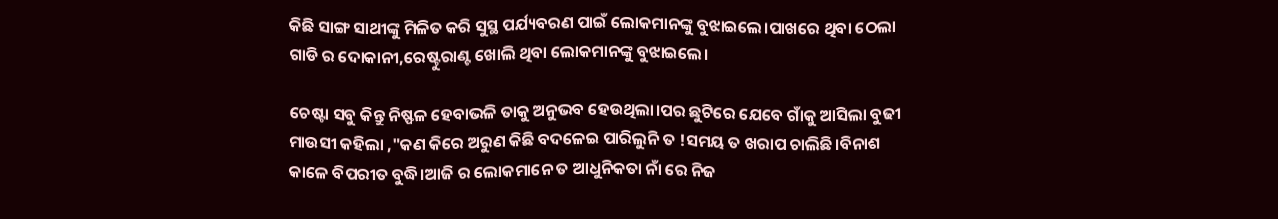କିଛି ସାଙ୍ଗ ସାଥୀଙ୍କୁ ମିଳିତ କରି ସୁସ୍ଥ ପର୍ଯ୍ୟବରଣ ପାଇଁ ଲୋକମାନଙ୍କୁ ବୁଝାଇଲେ।ପାଖରେ ଥିବା ଠେଲା ଗାଡି ର ଦୋକାନୀ,ରେଷ୍ଟୁରାଣ୍ଟ ଖୋଲି ଥିବା ଲୋକମାନଙ୍କୁ ବୁଝାଇଲେ।

ଚେଷ୍ଟା ସବୁ କିନ୍ତୁ ନିଷ୍ଫଳ ହେବାଭଳି ତାକୁ ଅନୁଭବ ହେଉଥିଲା।ପର ଛୁଟିରେ ଯେବେ ଗାଁକୁ ଆସିଲା ବୁଢୀ ମାଉସୀ କହିଲା ,"କଣ କିରେ ଅରୁଣ କିଛି ବଦଳେଇ ପାରିଲୁନି ତ !ସମୟ ତ ଖରାପ ଚାଲିଛି।ବିନାଶ କାଳେ ବିପରୀତ ବୁଦ୍ଧି।ଆଜି ର ଲୋକମାନେ ତ ଆଧୁନିକତା ନାଁ ରେ ନିଜ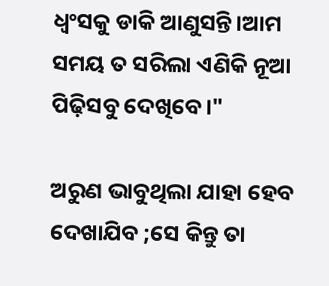ଧ୍ଵଂସକୁ ଡାକି ଆଣୁସନ୍ତି।ଆମ ସମୟ ତ ସରିଲା ଏଣିକି ନୂଆ ପିଢ଼ିସବୁ ଦେଖିବେ।"

ଅରୁଣ ଭାବୁଥିଲା ଯାହା ହେବ ଦେଖାଯିବ ;ସେ କିନ୍ତୁ ତା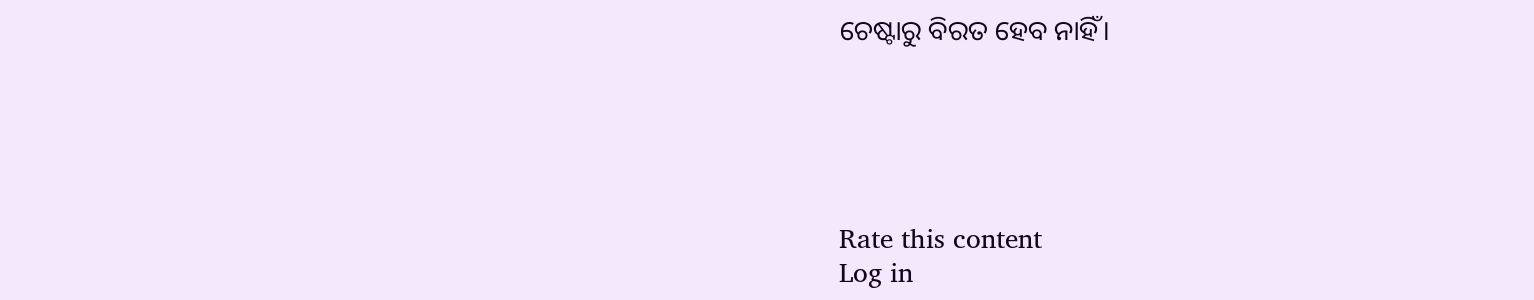ଚେଷ୍ଟାରୁ ବିରତ ହେବ ନାହିଁ।





Rate this content
Log in